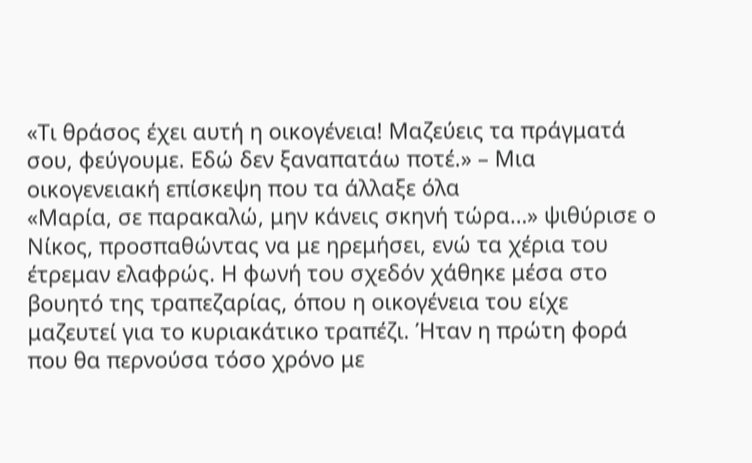«Τι θράσος έχει αυτή η οικογένεια! Μαζεύεις τα πράγματά σου, φεύγουμε. Εδώ δεν ξαναπατάω ποτέ.» – Μια οικογενειακή επίσκεψη που τα άλλαξε όλα
«Μαρία, σε παρακαλώ, μην κάνεις σκηνή τώρα…» ψιθύρισε ο Νίκος, προσπαθώντας να με ηρεμήσει, ενώ τα χέρια του έτρεμαν ελαφρώς. Η φωνή του σχεδόν χάθηκε μέσα στο βουητό της τραπεζαρίας, όπου η οικογένεια του είχε μαζευτεί για το κυριακάτικο τραπέζι. Ήταν η πρώτη φορά που θα περνούσα τόσο χρόνο με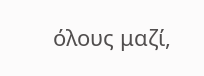όλους μαζί,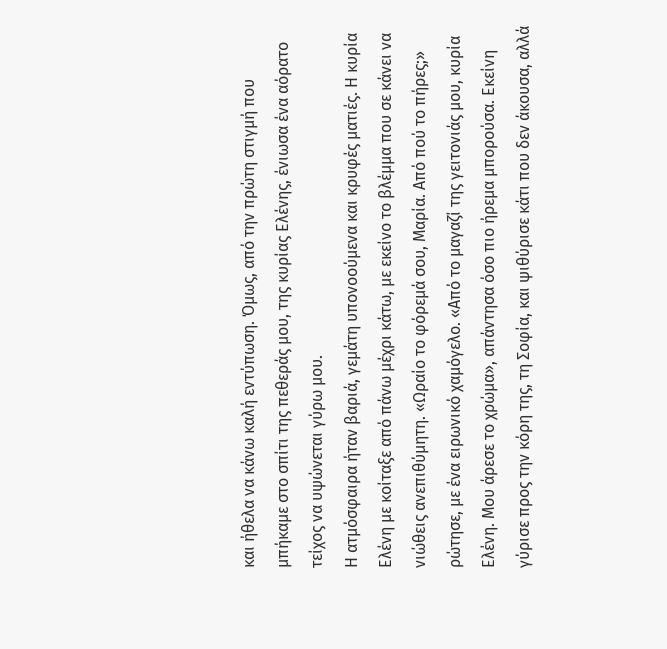και ήθελα να κάνω καλή εντύπωση. Όμως, από την πρώτη στιγμή που μπήκαμε στο σπίτι της πεθεράς μου, της κυρίας Ελένης, ένιωσα ένα αόρατο τείχος να υψώνεται γύρω μου.
Η ατμόσφαιρα ήταν βαριά, γεμάτη υπονοούμενα και κρυφές ματιές. Η κυρία Ελένη με κοίταξε από πάνω μέχρι κάτω, με εκείνο το βλέμμα που σε κάνει να νιώθεις ανεπιθύμητη. «Ωραίο το φόρεμά σου, Μαρία. Από πού το πήρες;» ρώτησε, με ένα ειρωνικό χαμόγελο. «Από το μαγαζί της γειτονιάς μου, κυρία Ελένη. Μου άρεσε το χρώμα», απάντησα όσο πιο ήρεμα μπορούσα. Εκείνη γύρισε προς την κόρη της, τη Σοφία, και ψιθύρισε κάτι που δεν άκουσα, αλλά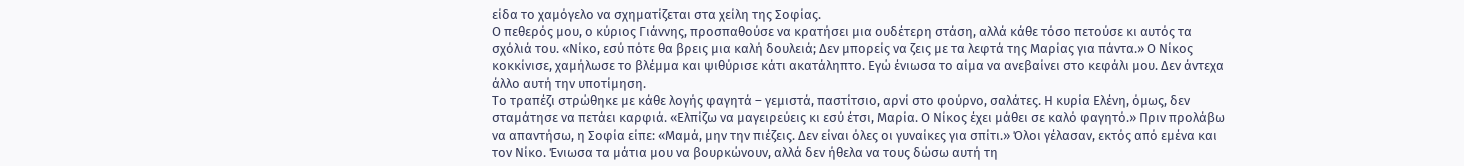είδα το χαμόγελο να σχηματίζεται στα χείλη της Σοφίας.
Ο πεθερός μου, ο κύριος Γιάννης, προσπαθούσε να κρατήσει μια ουδέτερη στάση, αλλά κάθε τόσο πετούσε κι αυτός τα σχόλιά του. «Νίκο, εσύ πότε θα βρεις μια καλή δουλειά; Δεν μπορείς να ζεις με τα λεφτά της Μαρίας για πάντα.» Ο Νίκος κοκκίνισε, χαμήλωσε το βλέμμα και ψιθύρισε κάτι ακατάληπτο. Εγώ ένιωσα το αίμα να ανεβαίνει στο κεφάλι μου. Δεν άντεχα άλλο αυτή την υποτίμηση.
Το τραπέζι στρώθηκε με κάθε λογής φαγητά – γεμιστά, παστίτσιο, αρνί στο φούρνο, σαλάτες. Η κυρία Ελένη, όμως, δεν σταμάτησε να πετάει καρφιά. «Ελπίζω να μαγειρεύεις κι εσύ έτσι, Μαρία. Ο Νίκος έχει μάθει σε καλό φαγητό.» Πριν προλάβω να απαντήσω, η Σοφία είπε: «Μαμά, μην την πιέζεις. Δεν είναι όλες οι γυναίκες για σπίτι.» Όλοι γέλασαν, εκτός από εμένα και τον Νίκο. Ένιωσα τα μάτια μου να βουρκώνουν, αλλά δεν ήθελα να τους δώσω αυτή τη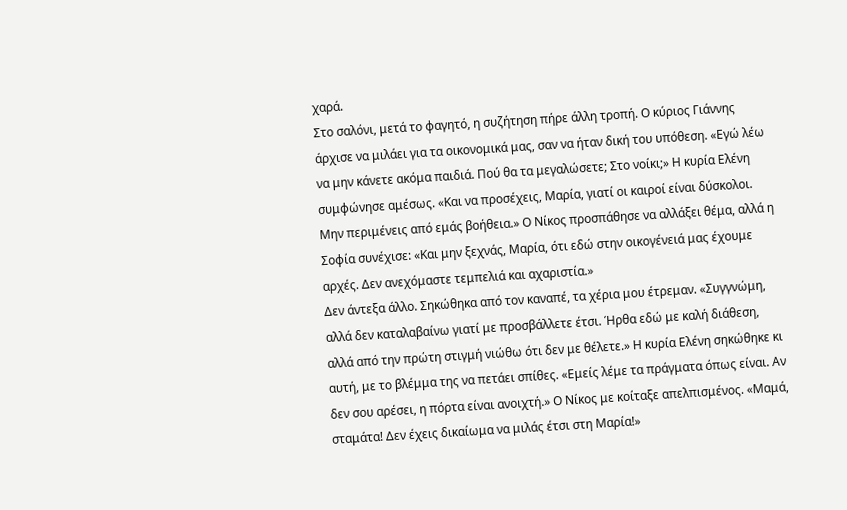χαρά.
Στο σαλόνι, μετά το φαγητό, η συζήτηση πήρε άλλη τροπή. Ο κύριος Γιάννης άρχισε να μιλάει για τα οικονομικά μας, σαν να ήταν δική του υπόθεση. «Εγώ λέω να μην κάνετε ακόμα παιδιά. Πού θα τα μεγαλώσετε; Στο νοίκι;» Η κυρία Ελένη συμφώνησε αμέσως. «Και να προσέχεις, Μαρία, γιατί οι καιροί είναι δύσκολοι. Μην περιμένεις από εμάς βοήθεια.» Ο Νίκος προσπάθησε να αλλάξει θέμα, αλλά η Σοφία συνέχισε: «Και μην ξεχνάς, Μαρία, ότι εδώ στην οικογένειά μας έχουμε αρχές. Δεν ανεχόμαστε τεμπελιά και αχαριστία.»
Δεν άντεξα άλλο. Σηκώθηκα από τον καναπέ, τα χέρια μου έτρεμαν. «Συγγνώμη, αλλά δεν καταλαβαίνω γιατί με προσβάλλετε έτσι. Ήρθα εδώ με καλή διάθεση, αλλά από την πρώτη στιγμή νιώθω ότι δεν με θέλετε.» Η κυρία Ελένη σηκώθηκε κι αυτή, με το βλέμμα της να πετάει σπίθες. «Εμείς λέμε τα πράγματα όπως είναι. Αν δεν σου αρέσει, η πόρτα είναι ανοιχτή.» Ο Νίκος με κοίταξε απελπισμένος. «Μαμά, σταμάτα! Δεν έχεις δικαίωμα να μιλάς έτσι στη Μαρία!»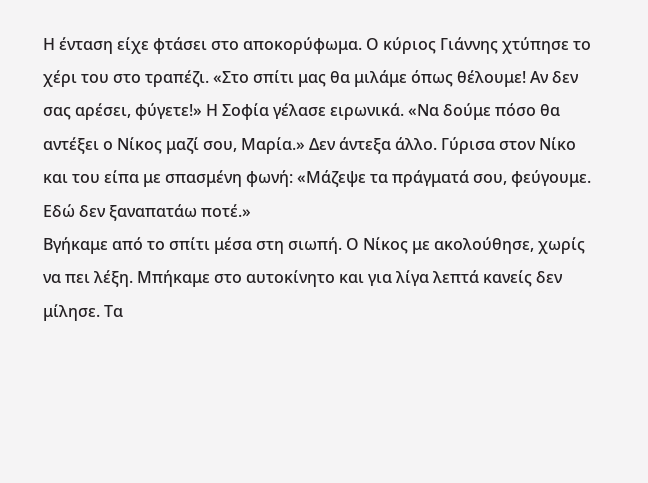Η ένταση είχε φτάσει στο αποκορύφωμα. Ο κύριος Γιάννης χτύπησε το χέρι του στο τραπέζι. «Στο σπίτι μας θα μιλάμε όπως θέλουμε! Αν δεν σας αρέσει, φύγετε!» Η Σοφία γέλασε ειρωνικά. «Να δούμε πόσο θα αντέξει ο Νίκος μαζί σου, Μαρία.» Δεν άντεξα άλλο. Γύρισα στον Νίκο και του είπα με σπασμένη φωνή: «Μάζεψε τα πράγματά σου, φεύγουμε. Εδώ δεν ξαναπατάω ποτέ.»
Βγήκαμε από το σπίτι μέσα στη σιωπή. Ο Νίκος με ακολούθησε, χωρίς να πει λέξη. Μπήκαμε στο αυτοκίνητο και για λίγα λεπτά κανείς δεν μίλησε. Τα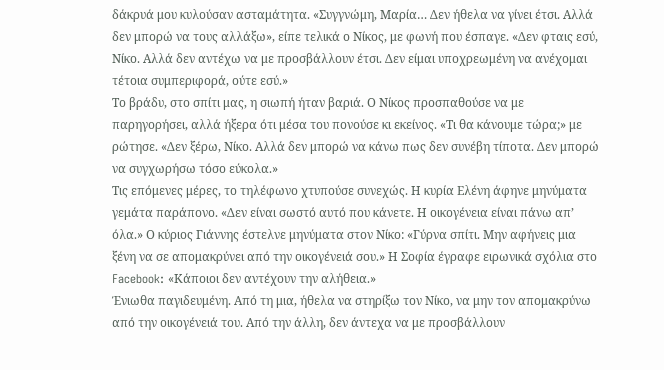δάκρυά μου κυλούσαν ασταμάτητα. «Συγγνώμη, Μαρία… Δεν ήθελα να γίνει έτσι. Αλλά δεν μπορώ να τους αλλάξω», είπε τελικά ο Νίκος, με φωνή που έσπαγε. «Δεν φταις εσύ, Νίκο. Αλλά δεν αντέχω να με προσβάλλουν έτσι. Δεν είμαι υποχρεωμένη να ανέχομαι τέτοια συμπεριφορά, ούτε εσύ.»
Το βράδυ, στο σπίτι μας, η σιωπή ήταν βαριά. Ο Νίκος προσπαθούσε να με παρηγορήσει, αλλά ήξερα ότι μέσα του πονούσε κι εκείνος. «Τι θα κάνουμε τώρα;» με ρώτησε. «Δεν ξέρω, Νίκο. Αλλά δεν μπορώ να κάνω πως δεν συνέβη τίποτα. Δεν μπορώ να συγχωρήσω τόσο εύκολα.»
Τις επόμενες μέρες, το τηλέφωνο χτυπούσε συνεχώς. Η κυρία Ελένη άφηνε μηνύματα γεμάτα παράπονο. «Δεν είναι σωστό αυτό που κάνετε. Η οικογένεια είναι πάνω απ’ όλα.» Ο κύριος Γιάννης έστελνε μηνύματα στον Νίκο: «Γύρνα σπίτι. Μην αφήνεις μια ξένη να σε απομακρύνει από την οικογένειά σου.» Η Σοφία έγραφε ειρωνικά σχόλια στο Facebook: «Κάποιοι δεν αντέχουν την αλήθεια.»
Ένιωθα παγιδευμένη. Από τη μια, ήθελα να στηρίξω τον Νίκο, να μην τον απομακρύνω από την οικογένειά του. Από την άλλη, δεν άντεχα να με προσβάλλουν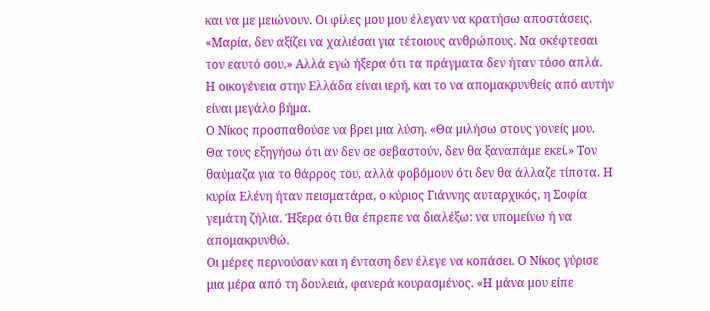και να με μειώνουν. Οι φίλες μου μου έλεγαν να κρατήσω αποστάσεις. «Μαρία, δεν αξίζει να χαλιέσαι για τέτοιους ανθρώπους. Να σκέφτεσαι τον εαυτό σου.» Αλλά εγώ ήξερα ότι τα πράγματα δεν ήταν τόσο απλά. Η οικογένεια στην Ελλάδα είναι ιερή, και το να απομακρυνθείς από αυτήν είναι μεγάλο βήμα.
Ο Νίκος προσπαθούσε να βρει μια λύση. «Θα μιλήσω στους γονείς μου. Θα τους εξηγήσω ότι αν δεν σε σεβαστούν, δεν θα ξαναπάμε εκεί.» Τον θαύμαζα για το θάρρος του, αλλά φοβόμουν ότι δεν θα άλλαζε τίποτα. Η κυρία Ελένη ήταν πεισματάρα, ο κύριος Γιάννης αυταρχικός, η Σοφία γεμάτη ζήλια. Ήξερα ότι θα έπρεπε να διαλέξω: να υπομείνω ή να απομακρυνθώ.
Οι μέρες περνούσαν και η ένταση δεν έλεγε να κοπάσει. Ο Νίκος γύρισε μια μέρα από τη δουλειά, φανερά κουρασμένος. «Η μάνα μου είπε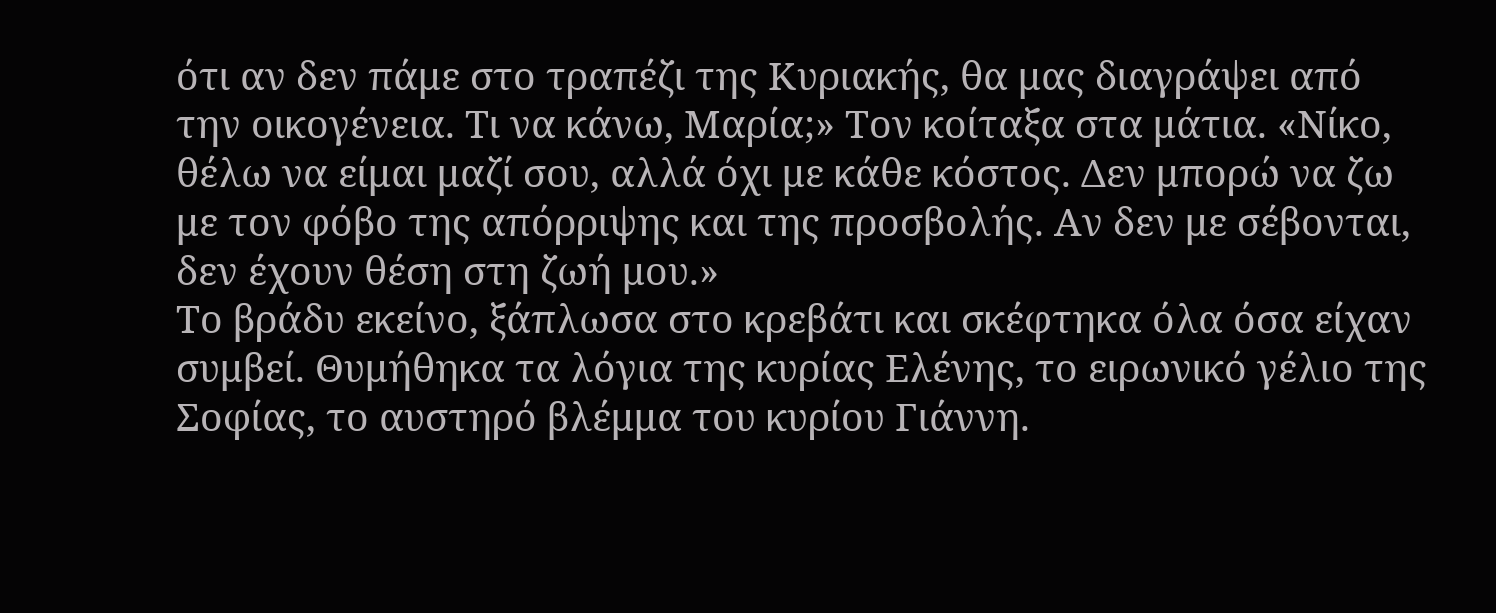ότι αν δεν πάμε στο τραπέζι της Κυριακής, θα μας διαγράψει από την οικογένεια. Τι να κάνω, Μαρία;» Τον κοίταξα στα μάτια. «Νίκο, θέλω να είμαι μαζί σου, αλλά όχι με κάθε κόστος. Δεν μπορώ να ζω με τον φόβο της απόρριψης και της προσβολής. Αν δεν με σέβονται, δεν έχουν θέση στη ζωή μου.»
Το βράδυ εκείνο, ξάπλωσα στο κρεβάτι και σκέφτηκα όλα όσα είχαν συμβεί. Θυμήθηκα τα λόγια της κυρίας Ελένης, το ειρωνικό γέλιο της Σοφίας, το αυστηρό βλέμμα του κυρίου Γιάννη.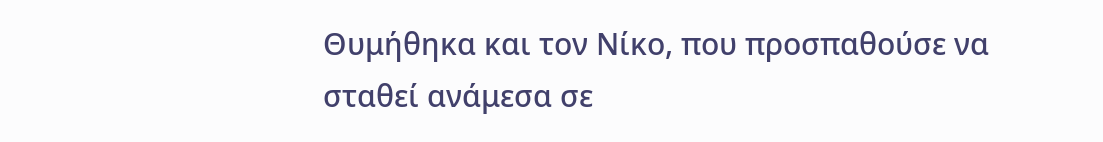Θυμήθηκα και τον Νίκο, που προσπαθούσε να σταθεί ανάμεσα σε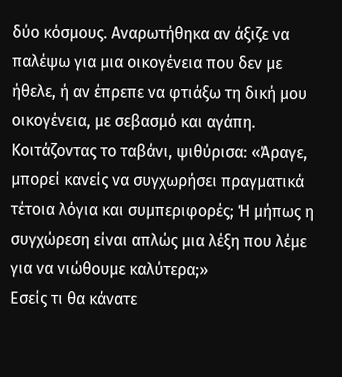δύο κόσμους. Αναρωτήθηκα αν άξιζε να παλέψω για μια οικογένεια που δεν με ήθελε, ή αν έπρεπε να φτιάξω τη δική μου οικογένεια, με σεβασμό και αγάπη.
Κοιτάζοντας το ταβάνι, ψιθύρισα: «Άραγε, μπορεί κανείς να συγχωρήσει πραγματικά τέτοια λόγια και συμπεριφορές; Ή μήπως η συγχώρεση είναι απλώς μια λέξη που λέμε για να νιώθουμε καλύτερα;»
Εσείς τι θα κάνατε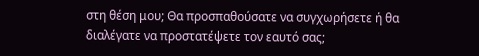στη θέση μου; Θα προσπαθούσατε να συγχωρήσετε ή θα διαλέγατε να προστατέψετε τον εαυτό σας;